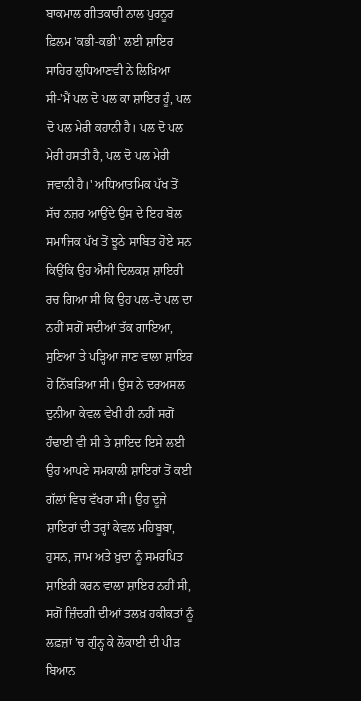ਬਾਕਮਾਲ ਗੀਤਕਾਰੀ ਨਾਲ ਪੁਰਨੂਰ ਫ਼ਿਲਮ 'ਕਭੀ-ਕਭੀ' ਲਈ ਸ਼ਾਇਰ ਸਾਹਿਰ ਲੁਧਿਆਣਵੀ ਨੇ ਲਿਖ਼ਿਆ ਸੀ-'ਮੈਂ ਪਲ ਦੋ ਪਲ ਕਾ ਸ਼ਾਇਰ ਹੂੰ, ਪਲ ਦੋ ਪਲ ਮੇਰੀ ਕਹਾਨੀ ਹੈ। ਪਲ ਦੋ ਪਲ ਮੇਰੀ ਹਸਤੀ ਹੈ, ਪਲ ਦੋ ਪਲ ਮੇਰੀ ਜਵਾਨੀ ਹੈ।' ਅਧਿਆਤਮਿਕ ਪੱਖ ਤੋਂ ਸੱਚ ਨਜ਼ਰ ਆਉਂਦੇ ਉਸ ਦੇ ਇਹ ਬੋਲ ਸਮਾਜਿਕ ਪੱਖ ਤੋਂ ਝੂਠੇ ਸਾਬਿਤ ਹੋਏ ਸਨ ਕਿਉਂਕਿ ਉਹ ਐਸੀ ਦਿਲਕਸ਼ ਸ਼ਾਇਰੀ ਰਚ ਗਿਆ ਸੀ ਕਿ ਉਹ ਪਲ-ਦੋ ਪਲ ਦਾ ਨਹੀਂ ਸਗੋਂ ਸਦੀਆਂ ਤੱਕ ਗਾਇਆ, ਸੁਣਿਆ ਤੇ ਪੜ੍ਹਿਆ ਜਾਣ ਵਾਲਾ ਸ਼ਾਇਰ ਹੋ ਨਿੱਬੜਿਆ ਸੀ। ਉਸ ਨੇ ਦਰਅਸਲ ਦੁਨੀਆ ਕੇਵਲ ਵੇਖੀ ਹੀ ਨਹੀਂ ਸਗੋਂ ਹੰਢਾਈ ਵੀ ਸੀ ਤੇ ਸ਼ਾਇਦ ਇਸੇ ਲਈ ਉਹ ਆਪਣੇ ਸਮਕਾਲੀ ਸ਼ਾਇਰਾਂ ਤੋਂ ਕਈ ਗੱਲਾਂ ਵਿਚ ਵੱਖਰਾ ਸੀ। ਉਹ ਦੂਜੇ ਸ਼ਾਇਰਾਂ ਦੀ ਤਰ੍ਹਾਂ ਕੇਵਲ ਮਹਿਬੂਬਾ, ਹੁਸਨ, ਜਾਮ ਅਤੇ ਖ਼ੁਦਾ ਨੂੰ ਸਮਰਪਿਤ ਸ਼ਾਇਰੀ ਕਰਨ ਵਾਲਾ ਸ਼ਾਇਰ ਨਹੀਂ ਸੀ, ਸਗੋਂ ਜ਼ਿੰਦਗੀ ਦੀਆਂ ਤਲਖ਼ ਹਕੀਕਤਾਂ ਨੂੰ ਲਫ਼ਜ਼ਾਂ 'ਚ ਗੁੰਨ੍ਹ ਕੇ ਲੋਕਾਈ ਦੀ ਪੀੜ ਬਿਆਨ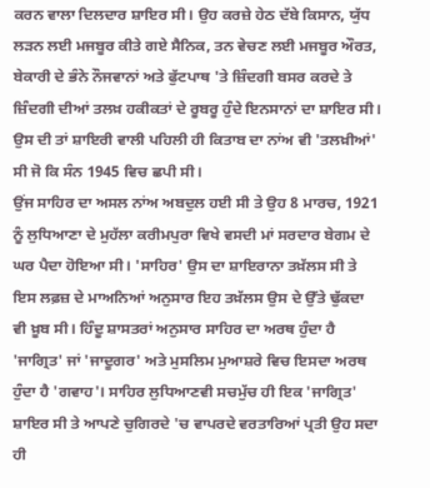ਕਰਨ ਵਾਲਾ ਦਿਲਦਾਰ ਸ਼ਾਇਰ ਸੀ। ਉਹ ਕਰਜ਼ੇ ਹੇਠ ਦੱਬੇ ਕਿਸਾਨ, ਯੁੱਧ ਲੜਨ ਲਈ ਮਜਬੂਰ ਕੀਤੇ ਗਏ ਸੈਨਿਕ, ਤਨ ਵੇਚਣ ਲਈ ਮਜਬੂਰ ਔਰਤ, ਬੇਕਾਰੀ ਦੇ ਭੰਨੇ ਨੌਜਵਾਨਾਂ ਅਤੇ ਫੁੱਟਪਾਥ 'ਤੇ ਜ਼ਿੰਦਗੀ ਬਸਰ ਕਰਦੇ ਤੇ ਜ਼ਿੰਦਗੀ ਦੀਆਂ ਤਲਖ਼ ਹਕੀਕਤਾਂ ਦੇ ਰੂਬਰੂ ਹੁੰਦੇ ਇਨਸਾਨਾਂ ਦਾ ਸ਼ਾਇਰ ਸੀ। ਉਸ ਦੀ ਤਾਂ ਸ਼ਾਇਰੀ ਵਾਲੀ ਪਹਿਲੀ ਹੀ ਕਿਤਾਬ ਦਾ ਨਾਂਅ ਵੀ 'ਤਲਖ਼ੀਆਂ' ਸੀ ਜੋ ਕਿ ਸੰਨ 1945 ਵਿਚ ਛਪੀ ਸੀ।
ਉਂਜ ਸਾਹਿਰ ਦਾ ਅਸਲ ਨਾਂਅ ਅਬਦੁਲ ਹਈ ਸੀ ਤੇ ਉਹ 8 ਮਾਰਚ, 1921 ਨੂੰ ਲੁਧਿਆਣਾ ਦੇ ਮੁਹੱਲਾ ਕਰੀਮਪੁਰਾ ਵਿਖੇ ਵਸਦੀ ਮਾਂ ਸਰਦਾਰ ਬੇਗਮ ਦੇ ਘਰ ਪੈਦਾ ਹੋਇਆ ਸੀ। 'ਸਾਹਿਰ' ਉਸ ਦਾ ਸ਼ਾਇਰਾਨਾ ਤਖ਼ੱਲਸ ਸੀ ਤੇ ਇਸ ਲਫ਼ਜ਼ ਦੇ ਮਾਅਨਿਆਂ ਅਨੁਸਾਰ ਇਹ ਤਖ਼ੱਲਸ ਉਸ ਦੇ ਉੱਤੇ ਢੁੱਕਦਾ ਵੀ ਖ਼ੂਬ ਸੀ। ਹਿੰਦੂ ਸ਼ਾਸਤਰਾਂ ਅਨੁਸਾਰ ਸਾਹਿਰ ਦਾ ਅਰਥ ਹੁੰਦਾ ਹੈ 'ਜਾਗ੍ਰਿਤ' ਜਾਂ 'ਜਾਦੂਗਰ' ਅਤੇ ਮੁਸਲਿਮ ਮੁਆਸ਼ਰੇ ਵਿਚ ਇਸਦਾ ਅਰਥ ਹੁੰਦਾ ਹੈ 'ਗਵਾਹ'। ਸਾਹਿਰ ਲੁਧਿਆਣਵੀ ਸਚਮੁੱਚ ਹੀ ਇਕ 'ਜਾਗ੍ਰਿਤ' ਸ਼ਾਇਰ ਸੀ ਤੇ ਆਪਣੇ ਚੁਗਿਰਦੇ 'ਚ ਵਾਪਰਦੇ ਵਰਤਾਰਿਆਂ ਪ੍ਰਤੀ ਉਹ ਸਦਾ ਹੀ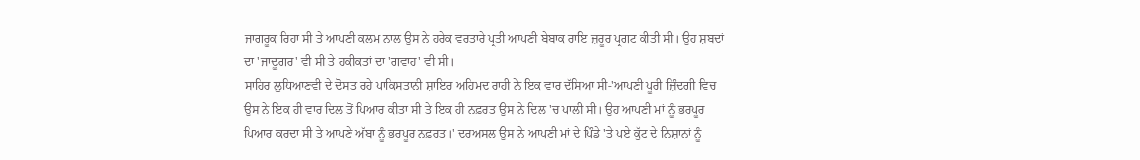ਜਾਗਰੂਕ ਰਿਹਾ ਸੀ ਤੇ ਆਪਣੀ ਕਲਮ ਨਾਲ ਉਸ ਨੇ ਹਰੇਕ ਵਰਤਾਰੇ ਪ੍ਰਤੀ ਆਪਣੀ ਬੇਬਾਕ ਰਾਇ ਜ਼ਰੂਰ ਪ੍ਰਗਟ ਕੀਤੀ ਸੀ। ਉਹ ਸ਼ਬਦਾਂ ਦਾ 'ਜਾਦੂਗਰ' ਵੀ ਸੀ ਤੇ ਹਕੀਕਤਾਂ ਦਾ 'ਗਵਾਹ' ਵੀ ਸੀ।
ਸਾਹਿਰ ਲੁਧਿਆਣਵੀ ਦੇ ਦੋਸਤ ਰਹੇ ਪਾਕਿਸਤਾਨੀ ਸ਼ਾਇਰ ਅਹਿਮਦ ਰਾਹੀ ਨੇ ਇਕ ਵਾਰ ਦੱਸਿਆ ਸੀ-'ਆਪਣੀ ਪੂਰੀ ਜ਼ਿੰਦਗੀ ਵਿਚ ਉਸ ਨੇ ਇਕ ਹੀ ਵਾਰ ਦਿਲ ਤੋਂ ਪਿਆਰ ਕੀਤਾ ਸੀ ਤੇ ਇਕ ਹੀ ਨਫ਼ਰਤ ਉਸ ਨੇ ਦਿਲ 'ਚ ਪਾਲੀ ਸੀ। ਉਹ ਆਪਣੀ ਮਾਂ ਨੂੰ ਭਰਪੂਰ ਪਿਆਰ ਕਰਦਾ ਸੀ ਤੇ ਆਪਣੇ ਅੱਬਾ ਨੂੰ ਭਰਪੂਰ ਨਫ਼ਰਤ।' ਦਰਅਸਲ ਉਸ ਨੇ ਆਪਣੀ ਮਾਂ ਦੇ ਪਿੰਡੇ 'ਤੇ ਪਏ ਕੁੱਟ ਦੇ ਨਿਸ਼ਾਨਾਂ ਨੂੰ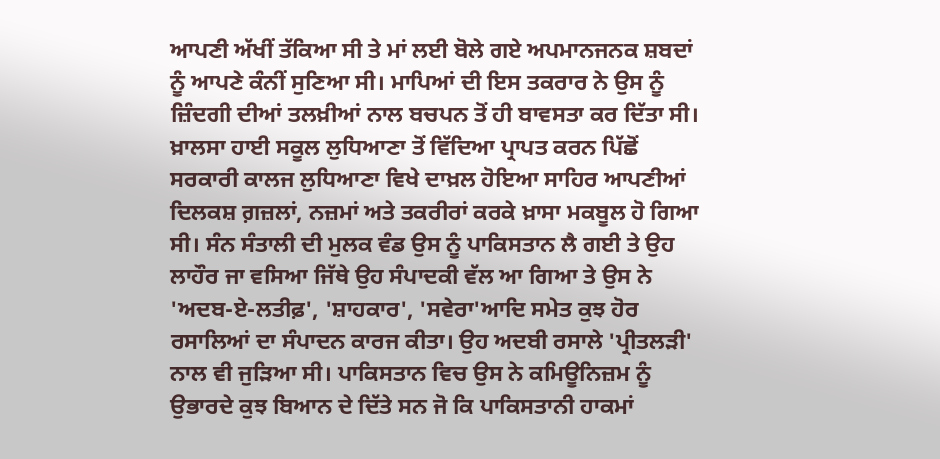ਆਪਣੀ ਅੱਖੀਂ ਤੱਕਿਆ ਸੀ ਤੇ ਮਾਂ ਲਈ ਬੋਲੇ ਗਏ ਅਪਮਾਨਜਨਕ ਸ਼ਬਦਾਂ ਨੂੰ ਆਪਣੇ ਕੰਨੀਂ ਸੁਣਿਆ ਸੀ। ਮਾਪਿਆਂ ਦੀ ਇਸ ਤਕਰਾਰ ਨੇ ਉਸ ਨੂੰ ਜ਼ਿੰਦਗੀ ਦੀਆਂ ਤਲਖ਼ੀਆਂ ਨਾਲ ਬਚਪਨ ਤੋਂ ਹੀ ਬਾਵਸਤਾ ਕਰ ਦਿੱਤਾ ਸੀ। ਖ਼ਾਲਸਾ ਹਾਈ ਸਕੂਲ ਲੁਧਿਆਣਾ ਤੋਂ ਵਿੱਦਿਆ ਪ੍ਰਾਪਤ ਕਰਨ ਪਿੱਛੋਂ ਸਰਕਾਰੀ ਕਾਲਜ ਲੁਧਿਆਣਾ ਵਿਖੇ ਦਾਖ਼ਲ ਹੋਇਆ ਸਾਹਿਰ ਆਪਣੀਆਂ ਦਿਲਕਸ਼ ਗ਼ਜ਼ਲਾਂ, ਨਜ਼ਮਾਂ ਅਤੇ ਤਕਰੀਰਾਂ ਕਰਕੇ ਖ਼ਾਸਾ ਮਕਬੂਲ ਹੋ ਗਿਆ ਸੀ। ਸੰਨ ਸੰਤਾਲੀ ਦੀ ਮੁਲਕ ਵੰਡ ਉਸ ਨੂੰ ਪਾਕਿਸਤਾਨ ਲੈ ਗਈ ਤੇ ਉਹ ਲਾਹੌਰ ਜਾ ਵਸਿਆ ਜਿੱਥੇ ਉਹ ਸੰਪਾਦਕੀ ਵੱਲ ਆ ਗਿਆ ਤੇ ਉਸ ਨੇ 'ਅਦਬ-ਏ-ਲਤੀਫ਼', 'ਸ਼ਾਹਕਾਰ', 'ਸਵੇਰਾ'ਆਦਿ ਸਮੇਤ ਕੁਝ ਹੋਰ ਰਸਾਲਿਆਂ ਦਾ ਸੰਪਾਦਨ ਕਾਰਜ ਕੀਤਾ। ਉਹ ਅਦਬੀ ਰਸਾਲੇ 'ਪ੍ਰੀਤਲੜੀ' ਨਾਲ ਵੀ ਜੁੜਿਆ ਸੀ। ਪਾਕਿਸਤਾਨ ਵਿਚ ਉਸ ਨੇ ਕਮਿਊਨਿਜ਼ਮ ਨੂੰ ਉਭਾਰਦੇ ਕੁਝ ਬਿਆਨ ਦੇ ਦਿੱਤੇ ਸਨ ਜੋ ਕਿ ਪਾਕਿਸਤਾਨੀ ਹਾਕਮਾਂ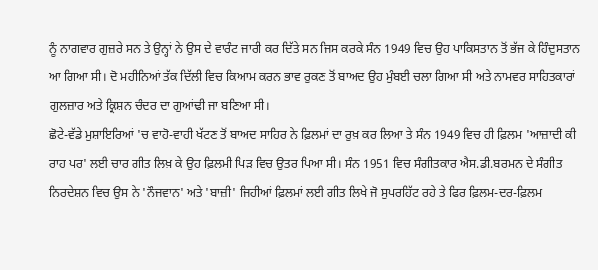ਨੂੰ ਨਾਗਵਾਰ ਗੁਜ਼ਰੇ ਸਨ ਤੇ ਉਨ੍ਹਾਂ ਨੇ ਉਸ ਦੇ ਵਾਰੰਟ ਜਾਰੀ ਕਰ ਦਿੱਤੇ ਸਨ ਜਿਸ ਕਰਕੇ ਸੰਨ 1949 ਵਿਚ ਉਹ ਪਾਕਿਸਤਾਨ ਤੋਂ ਭੱਜ ਕੇ ਹਿੰਦੁਸਤਾਨ ਆ ਗਿਆ ਸੀ। ਦੋ ਮਹੀਨਿਆਂ ਤੱਕ ਦਿੱਲੀ ਵਿਚ ਕਿਆਮ ਕਰਨ ਭਾਵ ਰੁਕਣ ਤੋਂ ਬਾਅਦ ਉਹ ਮੁੰਬਈ ਚਲਾ ਗਿਆ ਸੀ ਅਤੇ ਨਾਮਵਰ ਸਾਹਿਤਕਾਰਾਂ ਗੁਲਜ਼ਾਰ ਅਤੇ ਕ੍ਰਿਸ਼ਨ ਚੰਦਰ ਦਾ ਗੁਆਂਢੀ ਜਾ ਬਣਿਆ ਸੀ।
ਛੋਟੇ-ਵੱਡੇ ਮੁਸ਼ਾਇਰਿਆਂ 'ਚ ਵਾਹੋ-ਵਾਹੀ ਖੱਟਣ ਤੋਂ ਬਾਅਦ ਸਾਹਿਰ ਨੇ ਫ਼ਿਲਮਾਂ ਦਾ ਰੁਖ਼ ਕਰ ਲਿਆ ਤੇ ਸੰਨ 1949 ਵਿਚ ਹੀ ਫ਼ਿਲਮ 'ਆਜ਼ਾਦੀ ਕੀ ਰਾਹ ਪਰ' ਲਈ ਚਾਰ ਗੀਤ ਲਿਖ਼ ਕੇ ਉਹ ਫ਼ਿਲਮੀ ਪਿੜ ਵਿਚ ਉਤਰ ਪਿਆ ਸੀ। ਸੰਨ 1951 ਵਿਚ ਸੰਗੀਤਕਾਰ ਐਸ.ਡੀ.ਬਰਮਨ ਦੇ ਸੰਗੀਤ ਨਿਰਦੇਸ਼ਨ ਵਿਚ ਉਸ ਨੇ 'ਨੌਜਵਾਨ' ਅਤੇ 'ਬਾਜ਼ੀ' ਜਿਹੀਆਂ ਫ਼ਿਲਮਾਂ ਲਈ ਗੀਤ ਲਿਖੇ ਜੋ ਸੁਪਰਹਿੱਟ ਰਹੇ ਤੇ ਫਿਰ ਫ਼ਿਲਮ-ਦਰ-ਫ਼ਿਲਮ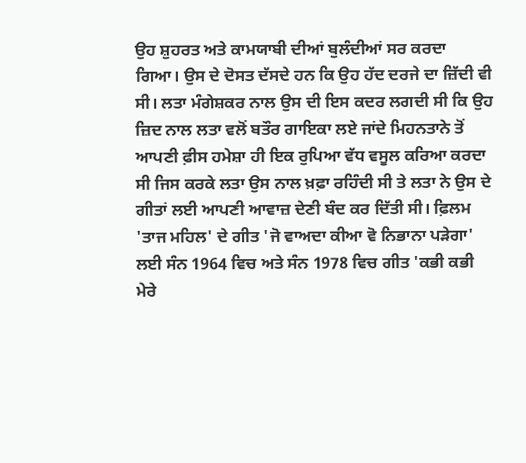ਉਹ ਸ਼ੁਹਰਤ ਅਤੇ ਕਾਮਯਾਬੀ ਦੀਆਂ ਬੁਲੰਦੀਆਂ ਸਰ ਕਰਦਾ ਗਿਆ। ਉਸ ਦੇ ਦੋਸਤ ਦੱਸਦੇ ਹਨ ਕਿ ਉਹ ਹੱਦ ਦਰਜੇ ਦਾ ਜ਼ਿੱਦੀ ਵੀ ਸੀ। ਲਤਾ ਮੰਗੇਸ਼ਕਰ ਨਾਲ ਉਸ ਦੀ ਇਸ ਕਦਰ ਲਗਦੀ ਸੀ ਕਿ ਉਹ ਜ਼ਿਦ ਨਾਲ ਲਤਾ ਵਲੋਂ ਬਤੌਰ ਗਾਇਕਾ ਲਏ ਜਾਂਦੇ ਮਿਹਨਤਾਨੇ ਤੋਂ ਆਪਣੀ ਫ਼ੀਸ ਹਮੇਸ਼ਾ ਹੀ ਇਕ ਰੁਪਿਆ ਵੱਧ ਵਸੂਲ ਕਰਿਆ ਕਰਦਾ ਸੀ ਜਿਸ ਕਰਕੇ ਲਤਾ ਉਸ ਨਾਲ ਖ਼ਫ਼ਾ ਰਹਿੰਦੀ ਸੀ ਤੇ ਲਤਾ ਨੇ ਉਸ ਦੇ ਗੀਤਾਂ ਲਈ ਆਪਣੀ ਆਵਾਜ਼ ਦੇਣੀ ਬੰਦ ਕਰ ਦਿੱਤੀ ਸੀ। ਫ਼ਿਲਮ 'ਤਾਜ ਮਹਿਲ' ਦੇ ਗੀਤ 'ਜੋ ਵਾਅਦਾ ਕੀਆ ਵੋ ਨਿਭਾਨਾ ਪੜੇਗਾ' ਲਈ ਸੰਨ 1964 ਵਿਚ ਅਤੇ ਸੰਨ 1978 ਵਿਚ ਗੀਤ 'ਕਭੀ ਕਭੀ ਮੇਰੇ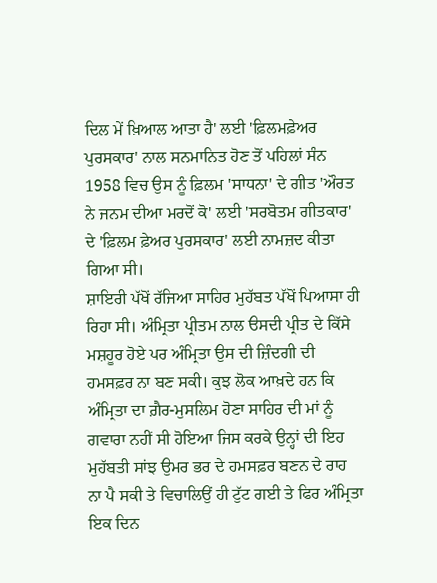ਦਿਲ ਮੇਂ ਖ਼ਿਆਲ ਆਤਾ ਹੈ' ਲਈ 'ਫ਼ਿਲਮਫ਼ੇਅਰ ਪੁਰਸਕਾਰ' ਨਾਲ ਸਨਮਾਨਿਤ ਹੋਣ ਤੋਂ ਪਹਿਲਾਂ ਸੰਨ 1958 ਵਿਚ ਉਸ ਨੂੰ ਫ਼ਿਲਮ 'ਸਾਧਨਾ' ਦੇ ਗੀਤ 'ਔਰਤ ਨੇ ਜਨਮ ਦੀਆ ਮਰਦੋਂ ਕੋ' ਲਈ 'ਸਰਬੋਤਮ ਗੀਤਕਾਰ' ਦੇ 'ਫ਼ਿਲਮ ਫ਼ੇਅਰ ਪੁਰਸਕਾਰ' ਲਈ ਨਾਮਜ਼ਦ ਕੀਤਾ ਗਿਆ ਸੀ।
ਸ਼ਾਇਰੀ ਪੱਖੋਂ ਰੱਜਿਆ ਸਾਹਿਰ ਮੁਹੱਬਤ ਪੱਖੋਂ ਪਿਆਸਾ ਹੀ ਰਿਹਾ ਸੀ। ਅੰਮ੍ਰਿਤਾ ਪ੍ਰੀਤਮ ਨਾਲ ੳਸਦੀ ਪ੍ਰੀਤ ਦੇ ਕਿੱਸੇ ਮਸ਼ਹੂਰ ਹੋਏ ਪਰ ਅੰਮ੍ਰਿਤਾ ਉਸ ਦੀ ਜ਼ਿੰਦਗੀ ਦੀ ਹਮਸਫ਼ਰ ਨਾ ਬਣ ਸਕੀ। ਕੁਝ ਲੋਕ ਆਖ਼ਦੇ ਹਨ ਕਿ ਅੰਮ੍ਰਿਤਾ ਦਾ ਗ਼ੈਰ-ਮੁਸਲਿਮ ਹੋਣਾ ਸਾਹਿਰ ਦੀ ਮਾਂ ਨੂੰ ਗਵਾਰਾ ਨਹੀਂ ਸੀ ਹੋਇਆ ਜਿਸ ਕਰਕੇ ਉਨ੍ਹਾਂ ਦੀ ਇਹ ਮੁਹੱਬਤੀ ਸਾਂਝ ਉਮਰ ਭਰ ਦੇ ਹਮਸਫ਼ਰ ਬਣਨ ਦੇ ਰਾਹ ਨਾ ਪੈ ਸਕੀ ਤੇ ਵਿਚਾਲਿਉਂ ਹੀ ਟੁੱਟ ਗਈ ਤੇ ਫਿਰ ਅੰਮ੍ਰਿਤਾ ਇਕ ਦਿਨ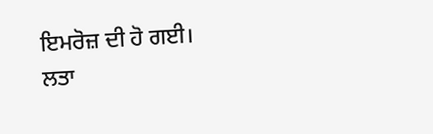ਇਮਰੋਜ਼ ਦੀ ਹੋ ਗਈ।
ਲਤਾ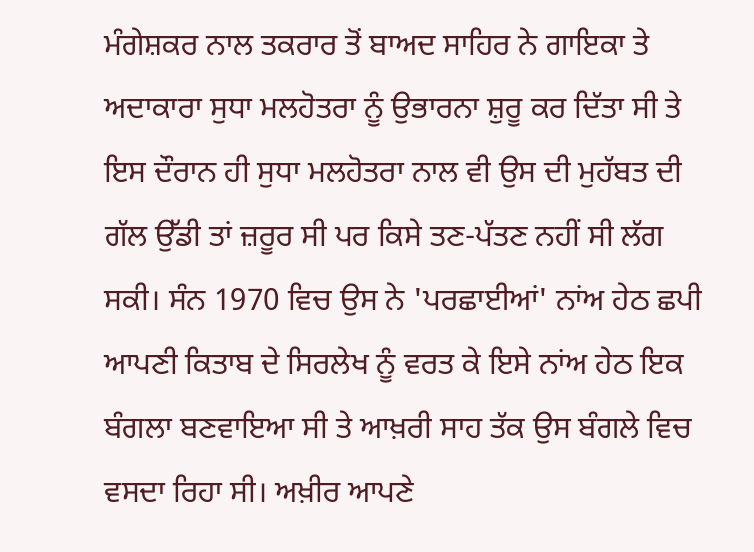ਮੰਗੇਸ਼ਕਰ ਨਾਲ ਤਕਰਾਰ ਤੋਂ ਬਾਅਦ ਸਾਹਿਰ ਨੇ ਗਾਇਕਾ ਤੇ ਅਦਾਕਾਰਾ ਸੁਧਾ ਮਲਹੋਤਰਾ ਨੂੰ ਉਭਾਰਨਾ ਸ਼ੁਰੂ ਕਰ ਦਿੱਤਾ ਸੀ ਤੇ ਇਸ ਦੌਰਾਨ ਹੀ ਸੁਧਾ ਮਲਹੋਤਰਾ ਨਾਲ ਵੀ ਉਸ ਦੀ ਮੁਹੱਬਤ ਦੀ ਗੱਲ ਉੱਡੀ ਤਾਂ ਜ਼ਰੂਰ ਸੀ ਪਰ ਕਿਸੇ ਤਣ-ਪੱਤਣ ਨਹੀਂ ਸੀ ਲੱਗ ਸਕੀ। ਸੰਨ 1970 ਵਿਚ ਉਸ ਨੇ 'ਪਰਛਾਈਆਂ' ਨਾਂਅ ਹੇਠ ਛਪੀ ਆਪਣੀ ਕਿਤਾਬ ਦੇ ਸਿਰਲੇਖ ਨੂੰ ਵਰਤ ਕੇ ਇਸੇ ਨਾਂਅ ਹੇਠ ਇਕ ਬੰਗਲਾ ਬਣਵਾਇਆ ਸੀ ਤੇ ਆਖ਼ਰੀ ਸਾਹ ਤੱਕ ਉਸ ਬੰਗਲੇ ਵਿਚ ਵਸਦਾ ਰਿਹਾ ਸੀ। ਅਖ਼ੀਰ ਆਪਣੇ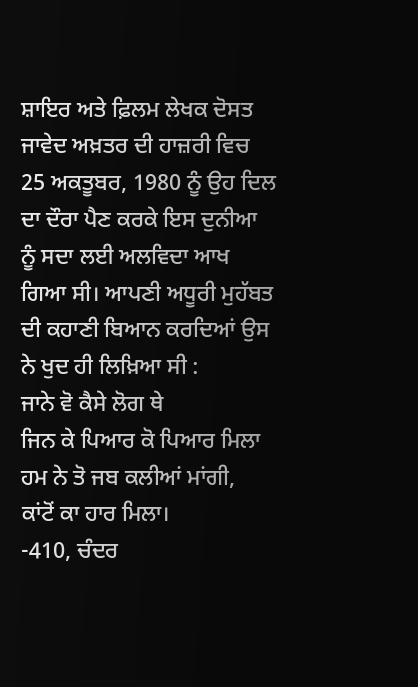ਸ਼ਾਇਰ ਅਤੇ ਫ਼ਿਲਮ ਲੇਖਕ ਦੋਸਤ ਜਾਵੇਦ ਅਖ਼ਤਰ ਦੀ ਹਾਜ਼ਰੀ ਵਿਚ 25 ਅਕਤੂਬਰ, 1980 ਨੂੰ ਉਹ ਦਿਲ ਦਾ ਦੌਰਾ ਪੈਣ ਕਰਕੇ ਇਸ ਦੁਨੀਆ ਨੂੰ ਸਦਾ ਲਈ ਅਲਵਿਦਾ ਆਖ ਗਿਆ ਸੀ। ਆਪਣੀ ਅਧੂਰੀ ਮੁਹੱਬਤ ਦੀ ਕਹਾਣੀ ਬਿਆਨ ਕਰਦਿਆਂ ਉਸ ਨੇ ਖੁਦ ਹੀ ਲਿਖ਼ਿਆ ਸੀ :
ਜਾਨੇ ਵੋ ਕੈਸੇ ਲੋਗ ਥੇ
ਜਿਨ ਕੇ ਪਿਆਰ ਕੋ ਪਿਆਰ ਮਿਲਾ
ਹਮ ਨੇ ਤੋ ਜਬ ਕਲੀਆਂ ਮਾਂਗੀ,
ਕਾਂਟੋਂ ਕਾ ਹਾਰ ਮਿਲਾ।
-410, ਚੰਦਰ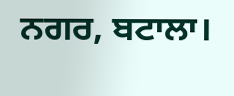ਨਗਰ, ਬਟਾਲਾ।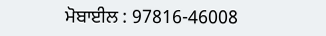ਮੋਬਾਈਲ : 97816-46008